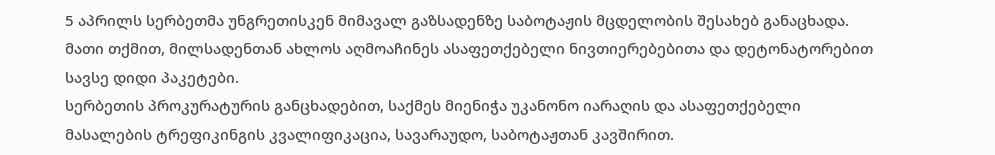5 აპრილს სერბეთმა უნგრეთისკენ მიმავალ გაზსადენზე საბოტაჟის მცდელობის შესახებ განაცხადა. მათი თქმით, მილსადენთან ახლოს აღმოაჩინეს ასაფეთქებელი ნივთიერებებითა და დეტონატორებით სავსე დიდი პაკეტები.
სერბეთის პროკურატურის განცხადებით, საქმეს მიენიჭა უკანონო იარაღის და ასაფეთქებელი მასალების ტრეფიკინგის კვალიფიკაცია, სავარაუდო, საბოტაჟთან კავშირით.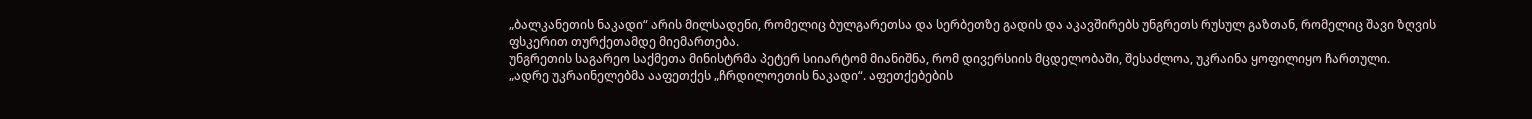„ბალკანეთის ნაკადი“ არის მილსადენი, რომელიც ბულგარეთსა და სერბეთზე გადის და აკავშირებს უნგრეთს რუსულ გაზთან, რომელიც შავი ზღვის ფსკერით თურქეთამდე მიემართება.
უნგრეთის საგარეო საქმეთა მინისტრმა პეტერ სიიარტომ მიანიშნა, რომ დივერსიის მცდელობაში, შესაძლოა, უკრაინა ყოფილიყო ჩართული.
„ადრე უკრაინელებმა ააფეთქეს „ჩრდილოეთის ნაკადი“. აფეთქებების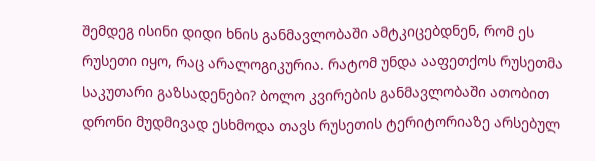შემდეგ ისინი დიდი ხნის განმავლობაში ამტკიცებდნენ, რომ ეს რუსეთი იყო, რაც არალოგიკურია. რატომ უნდა ააფეთქოს რუსეთმა საკუთარი გაზსადენები? ბოლო კვირების განმავლობაში ათობით დრონი მუდმივად ესხმოდა თავს რუსეთის ტერიტორიაზე არსებულ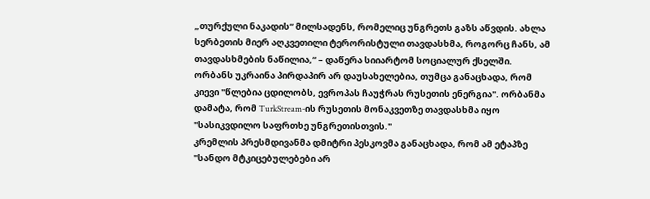„თურქული ნაკადის“ მილსადენს, რომელიც უნგრეთს გაზს აწვდის. ახლა სერბეთის მიერ აღკვეთილი ტერორისტული თავდასხმა, როგორც ჩანს, ამ თავდასხმების ნაწილია,“ – დაწერა სიიარტომ სოციალურ ქსელში.
ორბანს უკრაინა პირდაპირ არ დაუსახელებია, თუმცა განაცხადა, რომ კიევი "წლებია ცდილობს, ევროპას ჩაუჭრას რუსეთის ენერგია". ორბანმა დამატა, რომ TurkStream-ის რუსეთის მონაკვეთზე თავდასხმა იყო "სასიკვდილო საფრთხე უნგრეთისთვის."
კრემლის პრესმდივანმა დმიტრი პესკოვმა განაცხადა, რომ ამ ეტაპზე "სანდო მტკიცებულებები არ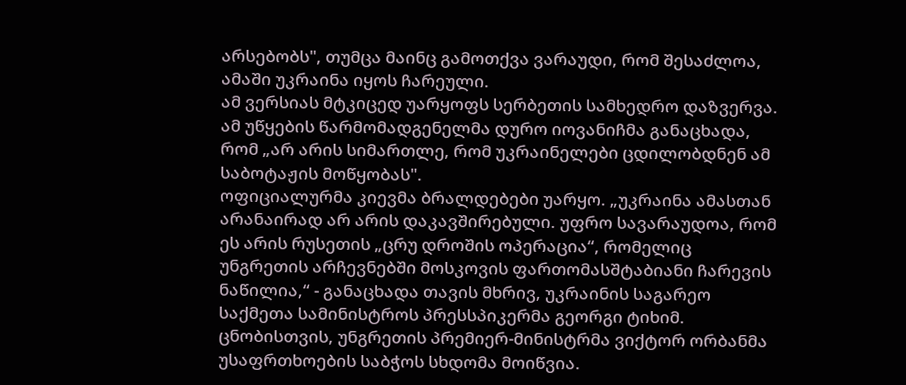არსებობს", თუმცა მაინც გამოთქვა ვარაუდი, რომ შესაძლოა, ამაში უკრაინა იყოს ჩარეული.
ამ ვერსიას მტკიცედ უარყოფს სერბეთის სამხედრო დაზვერვა. ამ უწყების წარმომადგენელმა დურო იოვანიჩმა განაცხადა, რომ „არ არის სიმართლე, რომ უკრაინელები ცდილობდნენ ამ საბოტაჟის მოწყობას".
ოფიციალურმა კიევმა ბრალდებები უარყო. „უკრაინა ამასთან არანაირად არ არის დაკავშირებული. უფრო სავარაუდოა, რომ ეს არის რუსეთის „ცრუ დროშის ოპერაცია“, რომელიც უნგრეთის არჩევნებში მოსკოვის ფართომასშტაბიანი ჩარევის ნაწილია,“ - განაცხადა თავის მხრივ, უკრაინის საგარეო საქმეთა სამინისტროს პრესსპიკერმა გეორგი ტიხიმ.
ცნობისთვის, უნგრეთის პრემიერ-მინისტრმა ვიქტორ ორბანმა უსაფრთხოების საბჭოს სხდომა მოიწვია.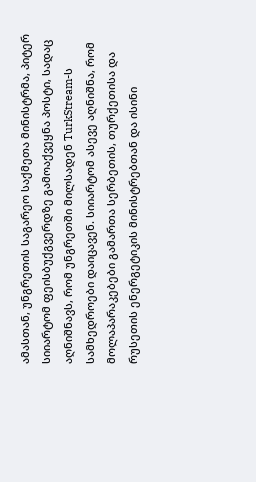ამასთან, უნგრეთის საგარეო საქმეთა მინისტრმა, პიტერ სიიარტომ ფეისბუქგვერდზე გამოაქვეყნა პოსტი, სადაც აღნიშნავს, რომ უნგრეთში მილსადენ TurkStream-ს სამხედროები დაიცავენ. სიიარტომ ასევე აღნიშნა, რომ მოლაპარაკებები გამართა სერბეთის, თურქეთისა და რუსეთის ენერგეტიკის მინისტრებთან და ისინი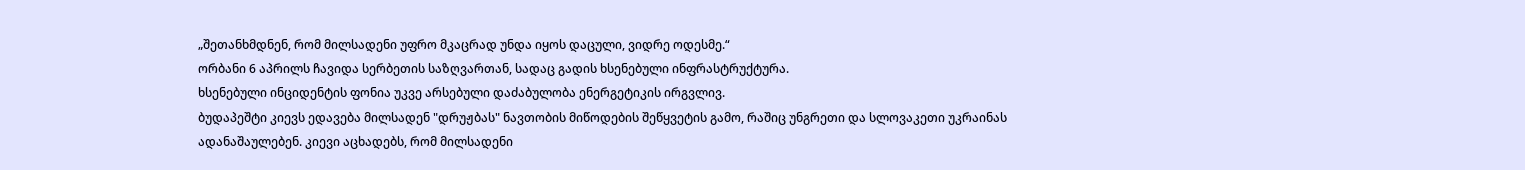„შეთანხმდნენ, რომ მილსადენი უფრო მკაცრად უნდა იყოს დაცული, ვიდრე ოდესმე.“
ორბანი 6 აპრილს ჩავიდა სერბეთის საზღვართან, სადაც გადის ხსენებული ინფრასტრუქტურა.
ხსენებული ინციდენტის ფონია უკვე არსებული დაძაბულობა ენერგეტიკის ირგვლივ.
ბუდაპეშტი კიევს ედავება მილსადენ "დრუჟბას" ნავთობის მიწოდების შეწყვეტის გამო, რაშიც უნგრეთი და სლოვაკეთი უკრაინას ადანაშაულებენ. კიევი აცხადებს, რომ მილსადენი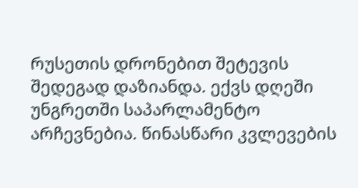რუსეთის დრონებით შეტევის შედეგად დაზიანდა. ექვს დღეში უნგრეთში საპარლამენტო არჩევნებია. წინასწარი კვლევების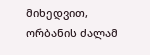მიხედვით, ორბანის ძალამ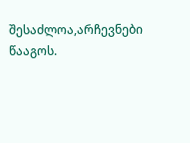შესაძლოა,არჩევნები წააგოს.